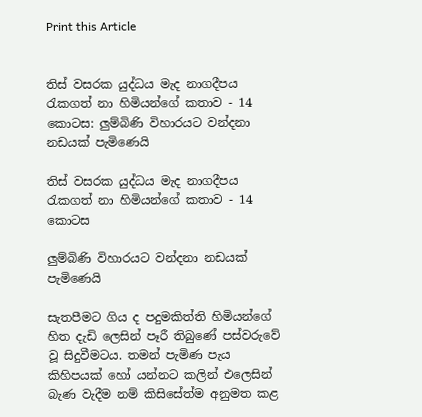Print this Article


තිස් වසරක යුද්ධය මැද නාගදීපය රැකගත් නා හිමියන්ගේ කතාව - 14 කොටස: ලුම්බිණි විහාරයට වන්දනා නඩයක් පැමිණෙයි

තිස් වසරක යුද්ධය මැද නාගදීපය රැකගත් නා හිමියන්ගේ කතාව - 14 කොටස

ලුම්බිණි විහාරයට වන්දනා නඩයක් පැමිණෙයි

සැතපීමට ගිය ද පදුමකිත්ති හිමියන්ගේ හිත දැඩි ලෙසින් පෑරී තිබුණේ පස්වරුවේ වූ සිදුවීමටය. තමන් පැමිණ පැය කිහිපයක් හෝ යන්නට කලින් එලෙසින් බැණ වැදීම නම් කිසිසේත්ම අනුමත කළ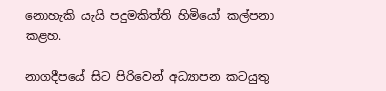නොහැකි යැයි පදුමකිත්ති හිමියෝ කල්පනා කළහ.

නාගදීපයේ සිට පිරිවෙන් අධ්‍යාපන කටයුතු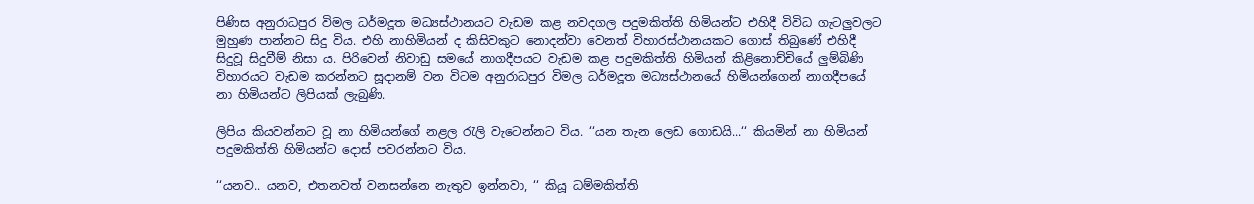පිණිස අනුරාධපුර විමල ධර්මදූත මධ්‍යස්ථානයට වැඩම කළ නවදගල පදුමකිත්ති හිමියන්ට එහිදී විවිධ ගැටලුවලට මුහුණ පාන්නට සිදු විය. එහි නාහිමියන් ද කිසිවකුට නොදන්වා වෙනත් විහාරස්ථානයකට ගොස් තිබුණේ එහිදී සිදුවූ සිදුවීම් නිසා ය. පිරිවෙන් නිවාඩු සමයේ නාගදීපයට වැඩම කළ පදුමකිත්ති හිමියන් කිළිනොච්චියේ ලුම්බිණි විහාරයට වැඩම කරන්නට සූදානම් වන විටම අනුරාධපුර විමල ධර්මදූත මධ්‍යස්ථානයේ හිමියන්ගෙන් නාගදීපයේ නා හිමියන්ට ලිපියක් ලැබුණි.

ලිපිය කියවන්නට වූ නා හිමියන්ගේ නළල රැලි වැටෙන්නට විය. ‘‘යන තැන ලෙඩ ගොඩයි...‘‘ කියමින් නා හිමියන් පදුමකිත්ති හිමියන්ට දොස් පවරන්නට විය.

‘‘යනව.. යනව, එතනවත් වනසන්නෙ නැතුව ඉන්නවා, ‘‘ කියූ ධම්මකිත්ති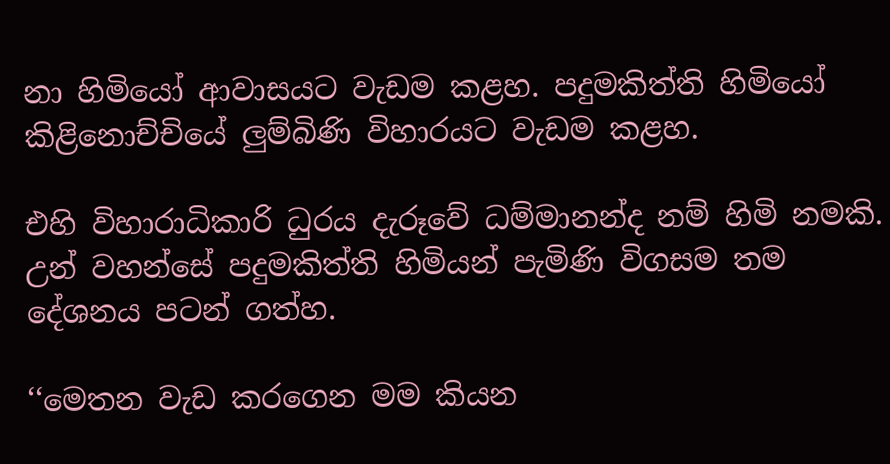නා හිමියෝ ආවාසයට වැඩම කළහ. පදුමකිත්ති හිමියෝ කිළිනොච්චියේ ලුම්බිණි විහාරයට වැඩම කළහ.

එහි විහාරාධිකාරි ධුරය දැරූවේ ධම්මානන්ද නම් හිමි නමකි. උන් වහන්සේ පදුමකිත්ති හිමියන් පැමිණි විගසම තම දේශනය පටන් ගත්හ.

‘‘මෙතන වැඩ කරගෙන මම කියන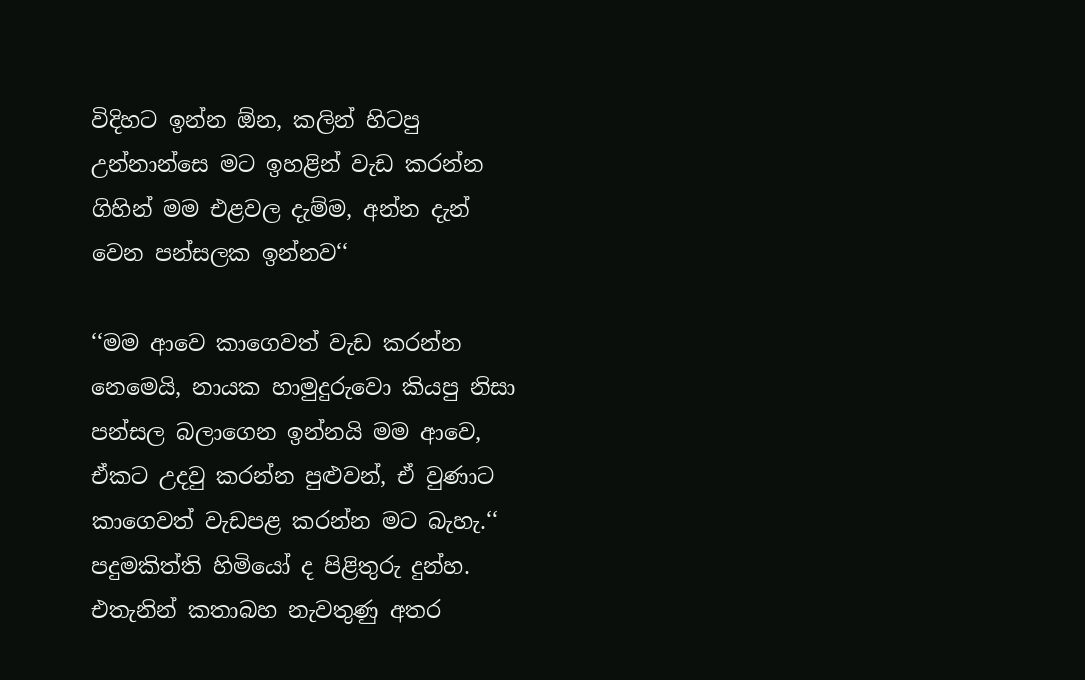විදිහට ඉන්න ඕන, කලින් හිටපු උන්නාන්සෙ මට ඉහළින් වැඩ කරන්න ගිහින් මම එළවල දැම්ම, අන්න දැන් වෙන පන්සලක ඉන්නව‘‘

‘‘මම ආවෙ කාගෙවත් වැඩ කරන්න නෙමෙයි, නායක හාමුදුරුවො කියපු නිසා පන්සල බලාගෙන ඉන්නයි මම ආවෙ, ඒකට උදවු කරන්න පුළුවන්, ඒ වුණාට කාගෙවත් වැඩපළ කරන්න මට බැහැ.‘‘ පදුමකිත්ති හිමියෝ ද පිළිතුරු දුන්හ. එතැනින් කතාබහ නැවතුණු අතර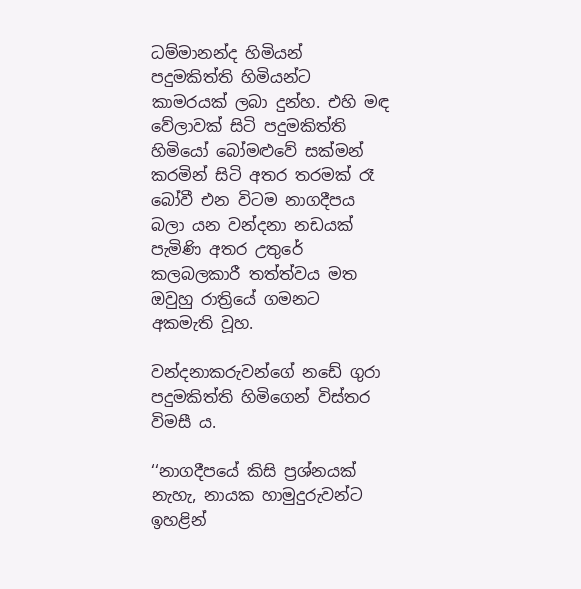ධම්මානන්ද හිමියන් පදුමකිත්ති හිමියන්ට කාමරයක් ලබා දුන්හ. එහි මඳ වේලාවක් සිටි පදුමකිත්ති හිමියෝ බෝමළුවේ සක්මන් කරමින් සිටි අතර තරමක් රෑ බෝවී එන විටම නාගදීපය බලා යන වන්දනා නඩයක් පැමිණි අතර උතුරේ කලබලකාරී තත්ත්වය මත ඔවුහු රාත්‍රියේ ගමනට අකමැති වූහ.

වන්දනාකරුවන්ගේ නඩේ ගුරා පදුමකිත්ති හිමිගෙන් විස්තර විමසී ය.

‘‘නාගදීපයේ කිසි ප්‍රශ්නයක් නැහැ, නායක හාමුදුරුවන්ට ඉහළින්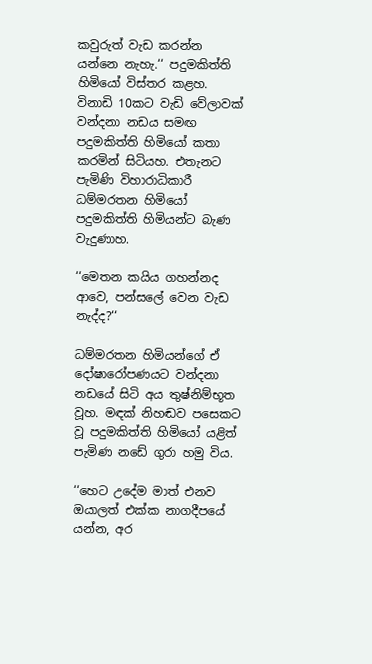කවුරුත් වැඩ කරන්න යන්නෙ නැහැ.‘‘ පදුමකිත්ති හිමියෝ විස්තර කළහ. විනාඩි 10කට වැඩි වේලාවක් වන්දනා නඩය සමඟ පදුමකිත්ති හිමියෝ කතා කරමින් සිටියහ. එතැනට පැමිණි විහාරාධිකාරී ධම්මරතන හිමියෝ පදුමකිත්ති හිමියන්ට බැණ වැදුණාහ.

‘‘මෙතන කයිය ගහන්නද ආවෙ, පන්සලේ වෙන වැඩ නැද්ද?‘‘

ධම්මරතන හිමියන්ගේ ඒ දෝෂාරෝපණයට වන්දනා නඩයේ සිටි අය තුෂ්නිම්භූත වූහ. මඳක් නිහඬව පසෙකට වූ පදුමකිත්ති හිමියෝ යළිත් පැමිණ නඩේ ගුරා හමු විය.

‘‘හෙට උදේම මාත් එනව ඔයාලත් එක්ක නාගදීපයේ යන්න, අර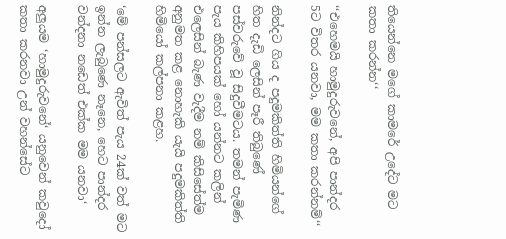තියෙන්නෙ මගේ කාමරේ උදේට මට කතා කරන්න‘‘

‘‘එහෙමයි හාමුදුරුවනේ, අපි පාන්දර 5ට විතර යනවා, මම කතා කරන්නම්‘‘

නින්දට ගිය ද පදුමකිත්ති හිමියන්ගේ හිත දැඩි ලෙසින් පෑරී තිබුණේ පස්වරුවේ වූ සිදුවීමටය. තමන් පැමිණ පැය කිහිපයක් හෝ යන්නට කලින් එලෙසින් බැණ වැදීම නම් කිසිසේත්ම අනුමත කළ නොහැකි යැයි පදුමකිත්ති හිමියෝ කල්පනා කළහ.

‘මේ පන්සලට ඇවිත් පැය 24ක් වත් මට ඉන්න ලැබුණෙ නෑනෙ, හෙට පාන්දර වන්දනා නඩෙත් එක්ක මම යනවා‘

අලුයම ‘හාමුදුරුවනේ‘ යනුවෙන් කවුදෝ කතා කරනවා උන් වහන්සේට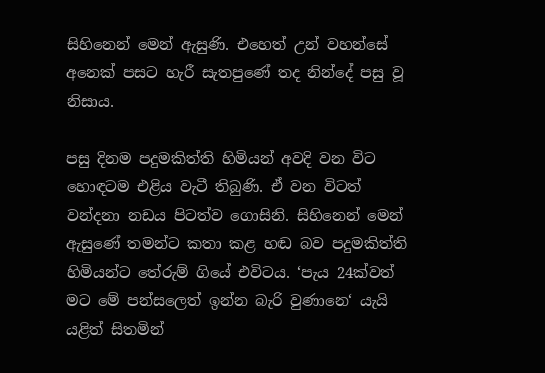සිහිනෙන් මෙන් ඇසුණි. එහෙත් උන් වහන්සේ අනෙක් පසට හැරී සැතපුණේ තද නින්දේ පසු වූ නිසාය.

පසු දිනම පදුමකිත්ති හිමියන් අවදි වන විට හොඳටම එළිය වැටී තිබුණි. ඒ වන විටත් වන්දනා නඩය පිටත්ව ගොසිනි. සිහිනෙන් මෙන් ඇසුණේ තමන්ට කතා කළ හඬ බව පදුමකිත්ති හිමියන්ට තේරුම් ගියේ එවිටය. ‘පැය 24ක්වත් මට මේ පන්සලෙත් ඉන්න බැරි වුණානෙ‘ යැයි යළිත් සිතමින්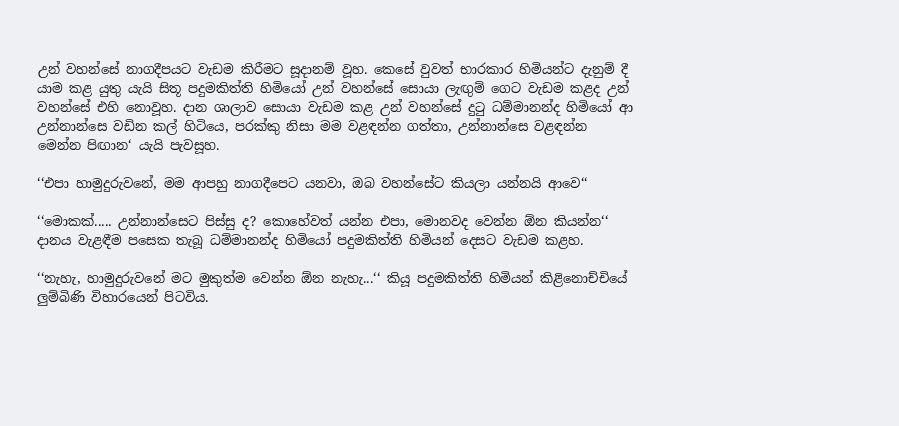උන් වහන්සේ නාගදීපයට වැඩම කිරීමට සූදානම් වූහ. කෙසේ වුවත් භාරකාර හිමියන්ට දැනුම් දී යාම කළ යුතු යැයි සිතූ පදුමකිත්ති හිමියෝ උන් වහන්සේ සොයා ලැඟුම් ගෙට වැඩම කළද උන් වහන්සේ එහි නොවූහ. දාන ශාලාව සොයා වැඩම කළ උන් වහන්සේ දුටු ධම්මානන්ද හිමියෝ ආ උන්නාන්සෙ වඩින කල් හිටියෙ, පරක්කු නිසා මම වළඳන්න ගත්තා, උන්නාන්සෙ වළඳන්න මෙන්න පිඟාන‘ යැයි පැවසූහ.

‘‘එපා හාමුදුරුවනේ, මම ආපහු නාගදීපෙට යනවා, ඔබ වහන්සේට කියලා යන්නයි ආවෙ‘‘

‘‘මොකක්..... උන්නාන්සෙට පිස්සු ද? කොහේවත් යන්න එපා, මොනවද වෙන්න ඕන කියන්න‘‘ දානය වැළඳීම පසෙක තැබූ ධම්මානන්ද හිමියෝ පදුමකිත්ති හිමියන් දෙසට වැඩම කළහ.

‘‘නැහැ, හාමුදුරුවනේ මට මුකුත්ම වෙන්න ඕන නැහැ...‘‘ කියූ පදුමකිත්ති හිමියන් කිළිනොච්චියේ ලුම්බිණි විහාරයෙන් පිටවිය.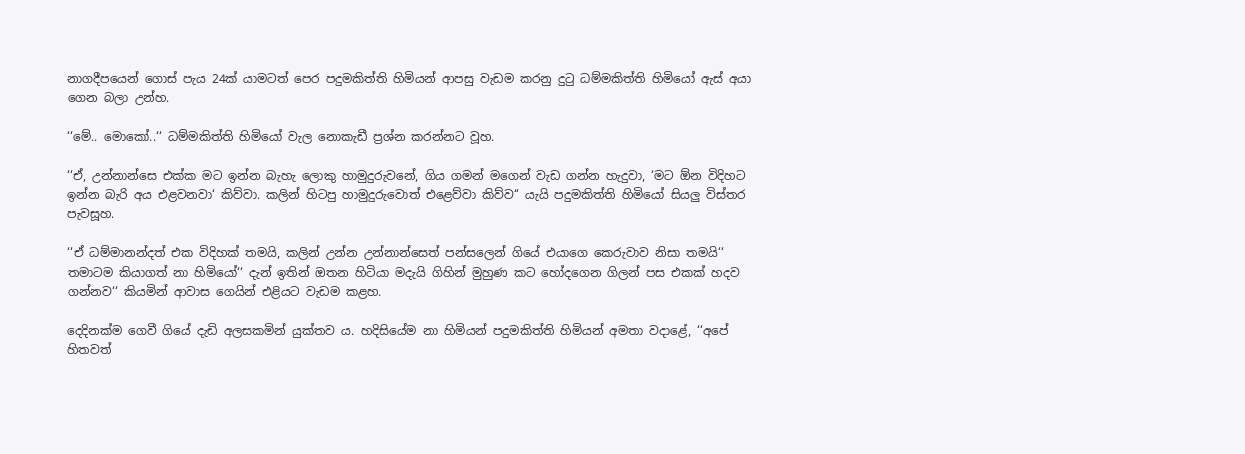නාගදීපයෙන් ගොස් පැය 24ක් යාමටත් පෙර පදුමකිත්ති හිමියන් ආපසු වැඩම කරනු දුටු ධම්මකිත්ති හිමියෝ ඇස් අයා ගෙන බලා උන්හ.

‘‘මේ.. මොකෝ..‘‘ ධම්මකිත්ති හිමියෝ වැල නොකැඩී ප්‍රශ්න කරන්නට වූහ.

‘‘ඒ, උන්නාන්සෙ එක්ක මට ඉන්න බැහැ ලොකු හාමුදුරුවනේ, ගිය ගමන් මගෙන් වැඩ ගන්න හැදුවා, ‘මට ඕන විදිහට ඉන්න බැරි අය එළවනවා‘ කිව්වා. කලින් හිටපු හාමුදුරුවොත් එළෙව්වා කිව්ව‘‘ යැයි පදුමකිත්ති හිමියෝ සියලු විස්තර පැවසූහ.

‘‘ඒ ධම්මානන්දත් එක විදිහක් තමයි, කලින් උන්න උන්නාන්සෙත් පන්සලෙන් ගියේ එයාගෙ කෙරුවාව නිසා තමයි‘‘ තමාටම කියාගත් නා හිමියෝ‘‘ දැන් ඉතින් ඔතන හිටියා මදැයි ගිහින් මුහුණ කට හෝදගෙන ගිලන් පස එකක් හදව ගන්නව‘‘ කියමින් ආවාස ගෙයින් එළියට වැඩම කළහ.

දෙදිනක්ම ගෙවී ගියේ දැඩි අලසකමින් යුක්තව ය. හදිසියේම නා හිමියන් පදුමකිත්ති හිමියන් අමතා වදාළේ, ‘‘අපේ හිතවත්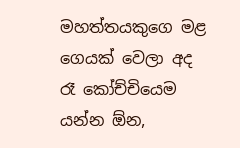මහත්තයකුගෙ මළ ගෙයක් වෙලා අද රෑ කෝච්චියෙම යන්න ඕන,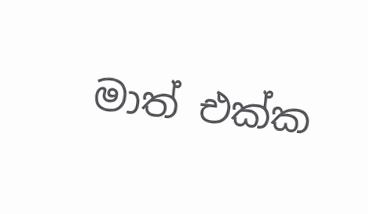මාත් එක්ක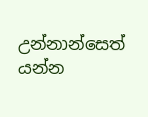උන්නාන්සෙත් යන්න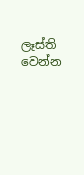ලෑස්ති වෙන්න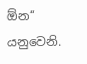ඕන‘‘ යනුවෙනි.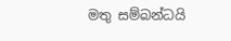මතු සම්බන්ධයි